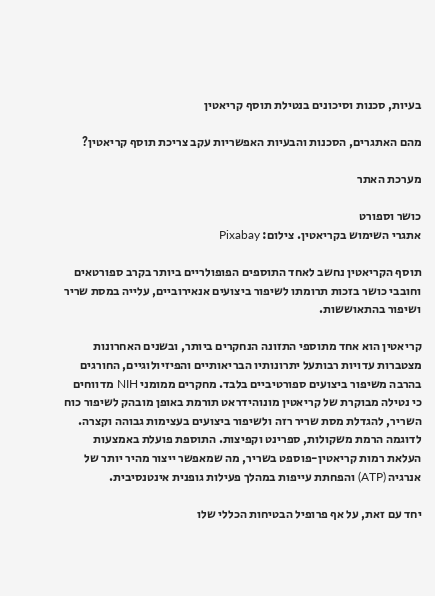בעיות, סכנות וסיכונים בנטילת תוסף קריאטין

מהם האתגרים, הסכנות והבעיות האפשריות עקב צריכת תוסף קריאטין?

מערכת האתר

כושר וספורט
אתגרי השימוש בקריאטין. צילום: Pixabay

תוסף הקריאטין נחשב לאחד התוספים הפופולריים ביותר בקרב ספורטאים וחובבי כושר בזכות תרומתו לשיפור ביצועים אנאירוביים, עלייה במסת שריר ושיפור בהתאוששות.

קריאטין הוא אחד מתוספי התזונה הנחקרים ביותר, ובשנים האחרונות מצטברות עדויות רבותעל יתרונותיו הבריאותיים והפיזיולוגיים, החורגים בהרבה משיפור ביצועים ספורטיביים בלבד. מחקרים ממומני NIH מדווחים כי נטילה מבוקרת של קריאטין מונוהידראט תורמת באופן מובהק לשיפור כוח השריר, להגדלת מסת שריר רזה ולשיפור ביצועים בעצימות גבוהה וקצרה. לדוגמה הרמת משקולות, ספרינט וקפיצות. התוספת פועלת באמצעות העלאת רמות קריאטין-פוספט בשריר, מה שמאפשר ייצור מהיר יותר של אנרגיה (ATP) והפחתת עייפות במהלך פעילות גופנית אינטנסיבית.

יחד עם זאת, על אף פרופיל הבטיחות הכללי שלו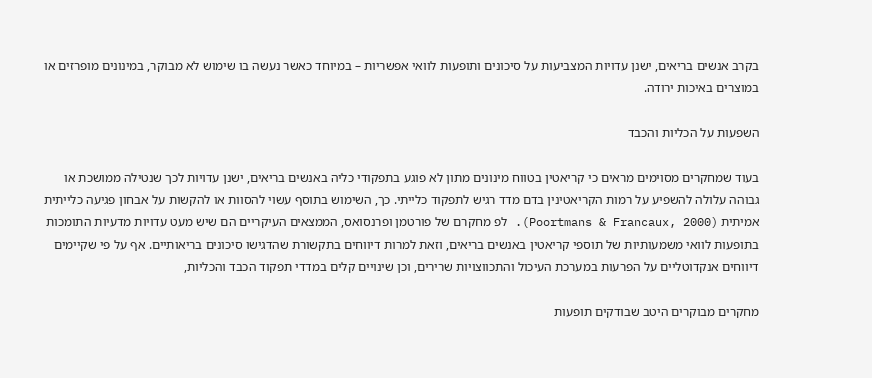בקרב אנשים בריאים, ישנן עדויות המצביעות על סיכונים ותופעות לוואי אפשריות – במיוחד כאשר נעשה בו שימוש לא מבוקר, במינונים מופרזים או במוצרים באיכות ירודה.

השפעות על הכליות והכבד

בעוד שמחקרים מסוימים מראים כי קריאטין בטווח מינונים מתון לא פוגע בתפקודי כליה באנשים בריאים, ישנן עדויות לכך שנטילה ממושכת או גבוהה עלולה להשפיע על רמות הקריאטינין בדם מדד רגיש לתפקוד כלייתי. כך, השימוש בתוסף עשוי להסוות או להקשות על אבחון פגיעה כלייתית אמיתית (Poortmans & Francaux, 2000). לפ מחקרם של פורטמן ופרנסואס, הממצאים העיקריים הם שיש מעט עדויות מדעיות התומכות בתופעות לוואי משמעותיות של תוספי קריאטין באנשים בריאים, וזאת למרות דיווחים בתקשורת שהדגישו סיכונים בריאותיים. אף על פי שקיימים דיווחים אנקדוטליים על הפרעות במערכת העיכול והתכווצויות שרירים, וכן שינויים קלים במדדי תפקוד הכבד והכליות,

מחקרים מבוקרים היטב שבודקים תופעות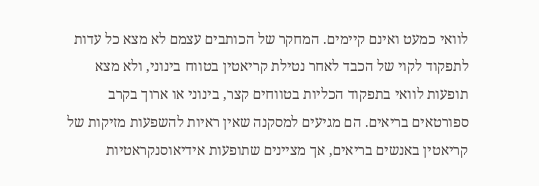לוואי כמעט ואינם קיימים. המחקר של הכותבים עצמם לא מצא כל עדות לתפקוד לקוי של הכבד לאחר נטילת קריאטין בטווח בינוני, ולא מצא תופעות לוואי בתפקוד הכליות בטווחים קצר, בינוני או ארוך בקרב ספורטאים בריאים. הם מגיעים למסקנה שאין ראיות להשפעות מזיקות של קריאטין באנשים בריאים, אך מציינים שתופעות אידיאוסנקראטיות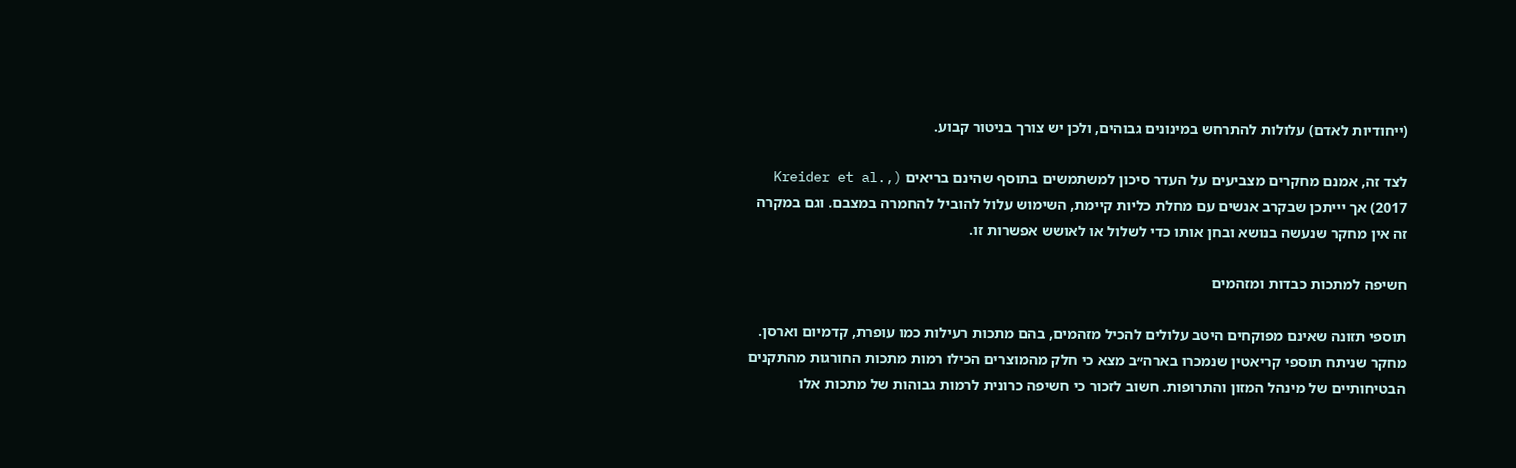(ייחודיות לאדם) עלולות להתרחש במינונים גבוהים, ולכן יש צורך בניטור קבוע.

לצד זה, אמנם מחקרים מצביעים על העדר סיכון למשתמשים בתוסף שהינם בריאים (Kreider et al., 2017) אך יייתכן שבקרב אנשים עם מחלת כליות קיימת, השימוש עלול להוביל להחמרה במצבם. וגם במקרה זה אין מחקר שנעשה בנושא ובחן אותו כדי לשלול או לאושש אפשרות זו.

חשיפה למתכות כבדות ומזהמים

תוספי תזונה שאינם מפוקחים היטב עלולים להכיל מזהמים, בהם מתכות רעילות כמו עופרת, קדמיום וארסן. מחקר שניתח תוספי קריאטין שנמכרו בארה״ב מצא כי חלק מהמוצרים הכילו רמות מתכות החורגות מהתקנים הבטיחותיים של מינהל המזון והתרופות. חשוב לזכור כי חשיפה כרונית לרמות גבוהות של מתכות אלו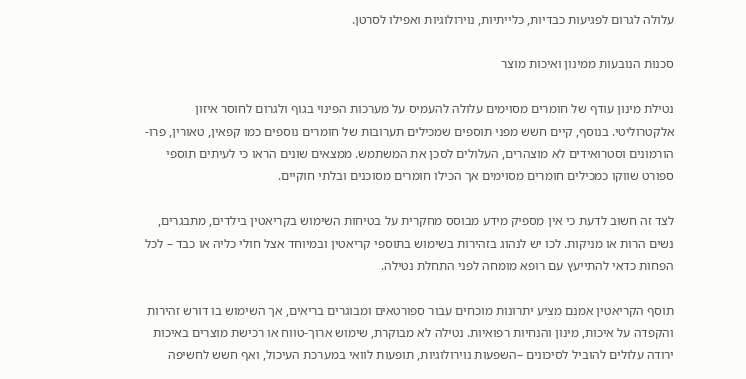עלולה לגרום לפגיעות כבדיות, כלייתיות, נוירולוגיות ואפילו לסרטן.

סכנות הנובעות ממינון ואיכות מוצר

נטילת מינון עודף של חומרים מסוימים עלולה להעמיס על מערכות הפינוי בגוף ולגרום לחוסר איזון אלקטרוליטי. בנוסף, קיים חשש מפני תוספים שמכילים תערובות של חומרים נוספים כמו קפאין, טאורין, פרו-הורמונים וסטרואידים לא מוצהרים, העלולים לסכן את המשתמש. ממצאים שונים הראו כי לעיתים תוספי ספורט שווקו כמכילים חומרים מסוימים אך הכילו חומרים מסוכנים ובלתי חוקיים.

לצד זה חשוב לדעת כי אין מספיק מידע מבוסס מחקרית על בטיחות השימוש בקריאטין בילדים, מתבגרים, נשים הרות או מניקות. לכו יש לנהוג בזהירות בשימוש בתוספי קריאטין ובמיוחד אצל חולי כליה או כבד – לכל הפחות כדאי להתייעץ עם רופא מומחה לפני התחלת נטילה.

תוסף הקריאטין אמנם מציע יתרונות מוכחים עבור ספורטאים ומבוגרים בריאים, אך השימוש בו דורש זהירות והקפדה על איכות, מינון והנחיות רפואיות. נטילה לא מבוקרת, שימוש ארוך-טווח או רכישת מוצרים באיכות ירודה עלולים להוביל לסיכונים –השפעות נוירולוגיות, תופעות לוואי במערכת העיכול, ואף חשש לחשיפה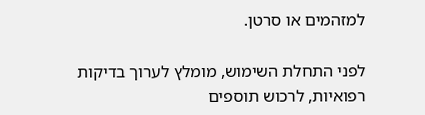למזהמים או סרטן.

לפני התחלת השימוש, מומלץ לערוך בדיקות רפואיות, לרכוש תוספים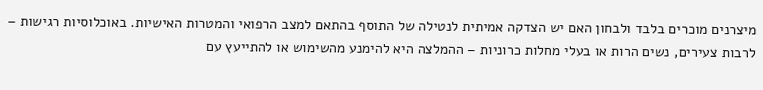מיצרנים מוכרים בלבד ולבחון האם יש הצדקה אמיתית לנטילה של התוסף בהתאם למצב הרפואי והמטרות האישיות. באוכלוסיות רגישות – לרבות צעירים, נשים הרות או בעלי מחלות כרוניות – ההמלצה היא להימנע מהשימוש או להתייעץ עם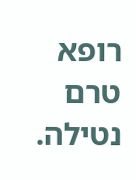רופא טרם נטילה.